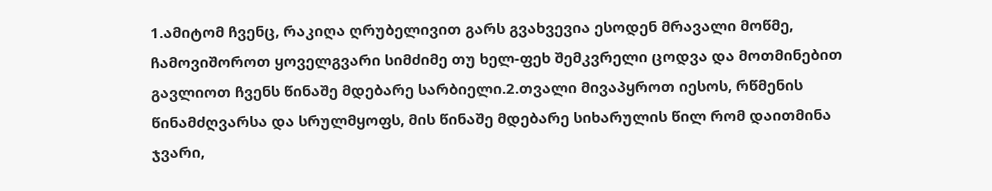1.ამიტომ ჩვენც, რაკიღა ღრუბელივით გარს გვახვევია ესოდენ მრავალი მოწმე, ჩამოვიშოროთ ყოველგვარი სიმძიმე თუ ხელ-ფეხ შემკვრელი ცოდვა და მოთმინებით გავლიოთ ჩვენს წინაშე მდებარე სარბიელი.2.თვალი მივაპყროთ იესოს, რწმენის წინამძღვარსა და სრულმყოფს, მის წინაშე მდებარე სიხარულის წილ რომ დაითმინა ჯვარი,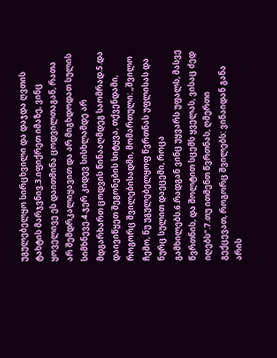უგულებელყო სირცხვილი და დაჯდა ღვთის ტახტის მარჯვნივ.3.იფიქრეთ იმაზე, ვინც ყოველივე ეს დაითმინა ცოდვილთაგან, რათა არ შემდრკალიყავით და არ მიგხდოდათ სულის სიმხნევე.4.ჯერ კიდევ სისხლამდე არ მდგარხართ ცოდვის წინააღმდეგ საომრად.5.და დაივიწყეთ შეგონების სიტყვა, თქვენდამი, როგორც შვილებისადმი, მომართული: „შვილო ჩემო, ნუ უგულებელყოფ წვრთნას უფლისას და ნურც სულით დაეცემი, როცა გამხილებს.6.რადგან ვინც უყვარს უფალს, მასვე წვრთნის, და შოლტით სცემს ყველას, ვისაც ძედ იღებს“.7.თუ ითმენთ წვრთნას, ღმერთი გექცევათ, როგორც შვილებს: ვინაიდან განა არის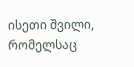ისეთი შვილი, რომელსაც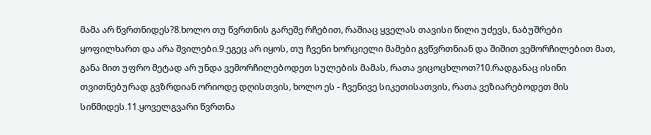მამა არ წვრთნიდეს?8.ხოლო თუ წვრთნის გარეშე რჩებით, რაშიაც ყველას თავისი წილი უძევს, ნაბუშრები ყოფილხართ და არა შვილები.9.ეგეც არ იყოს, თუ ჩვენი ხორციელი მამები გვწვრთნიან და შიშით ვემორჩილებით მათ, განა მით უფრო მეტად არ უნდა ვემორჩილებოდეთ სულების მამას, რათა ვიცოცხლოთ?10.რადგანაც ისინი თვითნებურად გვზრდიან ორიოდე დღისთვის, ხოლო ეს - ჩვენივე სიკეთისათვის, რათა ვეზიარებოდეთ მის სიწმიდეს.11.ყოველგვარი წვრთნა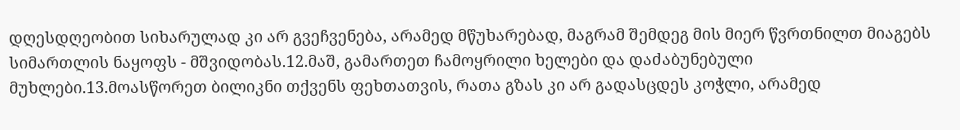დღესდღეობით სიხარულად კი არ გვეჩვენება, არამედ მწუხარებად, მაგრამ შემდეგ მის მიერ წვრთნილთ მიაგებს სიმართლის ნაყოფს - მშვიდობას.12.მაშ, გამართეთ ჩამოყრილი ხელები და დაძაბუნებული მუხლები.13.მოასწორეთ ბილიკნი თქვენს ფეხთათვის, რათა გზას კი არ გადასცდეს კოჭლი, არამედ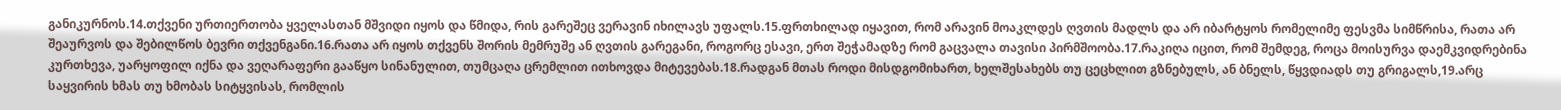განიკურნოს.14.თქვენი ურთიერთობა ყველასთან მშვიდი იყოს და წმიდა, რის გარეშეც ვერავინ იხილავს უფალს.15.ფრთხილად იყავით, რომ არავინ მოაკლდეს ღვთის მადლს და არ იბარტყოს რომელიმე ფესვმა სიმწრისა, რათა არ შეაურვოს და შებილწოს ბევრი თქვენგანი.16.რათა არ იყოს თქვენს შორის მემრუშე ან ღვთის გარეგანი, როგორც ესავი, ერთ შეჭამადზე რომ გაცვალა თავისი პირმშოობა.17.რაკიღა იცით, რომ შემდეგ, როცა მოისურვა დაემკვიდრებინა კურთხევა, უარყოფილ იქნა და ვეღარაფერი გააწყო სინანულით, თუმცაღა ცრემლით ითხოვდა მიტევებას.18.რადგან მთას როდი მისდგომიხართ, ხელშესახებს თუ ცეცხლით გზნებულს, ან ბნელს, წყვდიადს თუ გრიგალს,19.არც საყვირის ხმას თუ ხმობას სიტყვისას, რომლის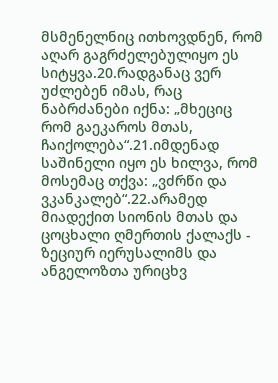მსმენელნიც ითხოვდნენ, რომ აღარ გაგრძელებულიყო ეს სიტყვა.20.რადგანაც ვერ უძლებენ იმას, რაც ნაბრძანები იქნა: „მხეციც რომ გაეკაროს მთას, ჩაიქოლება“.21.იმდენად საშინელი იყო ეს ხილვა, რომ მოსემაც თქვა: „ვძრწი და ვკანკალებ“.22.არამედ მიადექით სიონის მთას და ცოცხალი ღმერთის ქალაქს - ზეციურ იერუსალიმს და ანგელოზთა ურიცხვ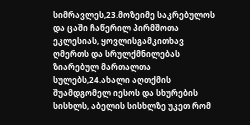სიმრავლეს,23.მოზეიმე საკრებულოს და ცაში ჩაწერილ პირმშოთა ეკლესიას, ყოვლისგამკითხავ ღმერთს და სრულქმნილებას ზიარებულ მართალთა სულებს,24.ახალი აღთქმის შუამდგომელ იესოს და სხურების სისხლს, აბელის სისხლზე უკეთ რომ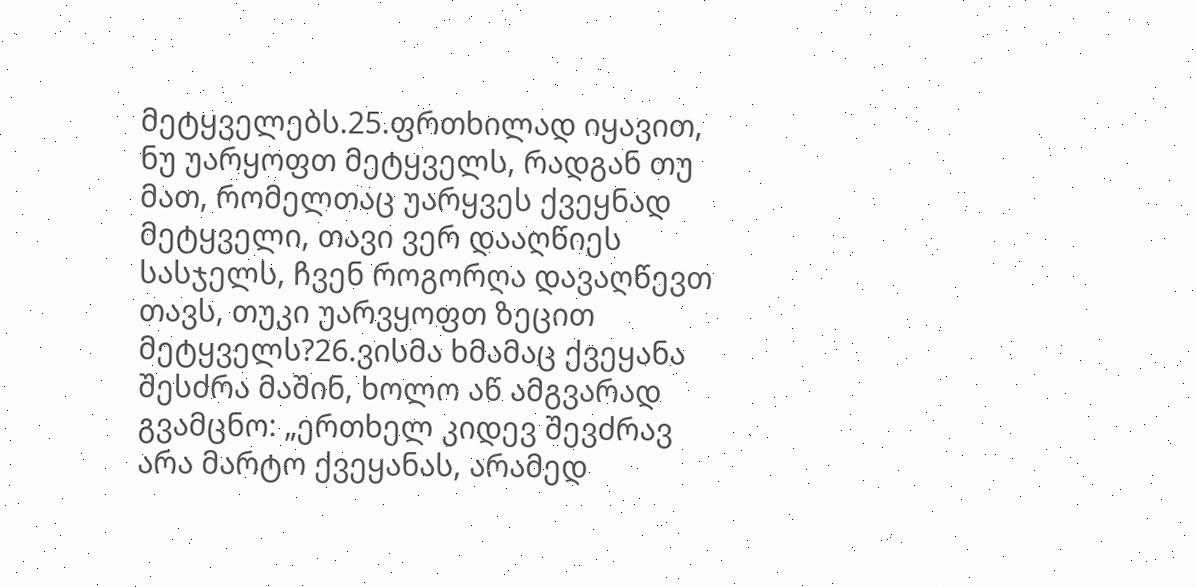მეტყველებს.25.ფრთხილად იყავით, ნუ უარყოფთ მეტყველს, რადგან თუ მათ, რომელთაც უარყვეს ქვეყნად მეტყველი, თავი ვერ დააღწიეს სასჯელს, ჩვენ როგორღა დავაღწევთ თავს, თუკი უარვყოფთ ზეცით მეტყველს?26.ვისმა ხმამაც ქვეყანა შესძრა მაშინ, ხოლო აწ ამგვარად გვამცნო: „ერთხელ კიდევ შევძრავ არა მარტო ქვეყანას, არამედ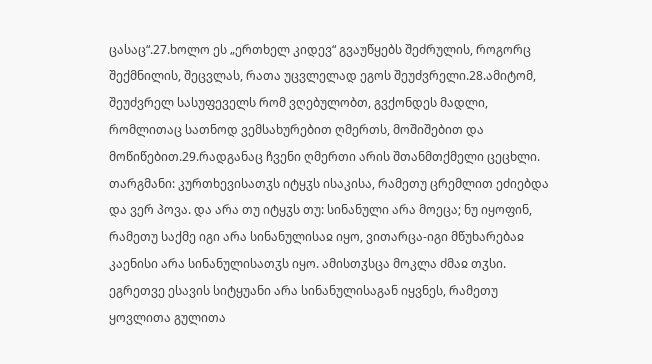ცასაც“.27.ხოლო ეს „ერთხელ კიდევ“ გვაუწყებს შეძრულის, როგორც შექმნილის, შეცვლას, რათა უცვლელად ეგოს შეუძვრელი.28.ამიტომ, შეუძვრელ სასუფეველს რომ ვღებულობთ, გვქონდეს მადლი, რომლითაც სათნოდ ვემსახურებით ღმერთს, მოშიშებით და მოწიწებით.29.რადგანაც ჩვენი ღმერთი არის შთანმთქმელი ცეცხლი.
თარგმანი: კურთხევისათჳს იტყჳს ისაკისა, რამეთუ ცრემლით ეძიებდა და ვერ პოვა. და არა თუ იტყჳს თუ: სინანული არა მოეცა; ნუ იყოფინ, რამეთუ საქმე იგი არა სინანულისაჲ იყო, ვითარცა-იგი მწუხარებაჲ კაენისი არა სინანულისათჳს იყო. ამისთჳსცა მოკლა ძმაჲ თჳსი. ეგრეთვე ესავის სიტყუანი არა სინანულისაგან იყვნეს, რამეთუ ყოვლითა გულითა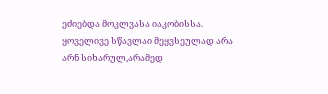ეძიებდა მოკლვასა იაკობისსა.
ყოველივე სწავლაი მეყვსეულად არა არნ სიხარულ,არამედ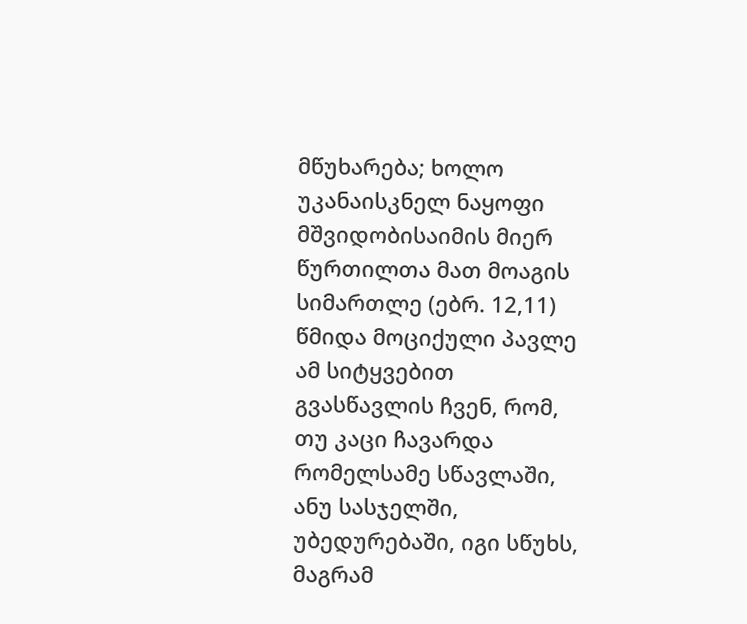მწუხარება; ხოლო უკანაისკნელ ნაყოფი მშვიდობისაიმის მიერ წურთილთა მათ მოაგის სიმართლე (ებრ. 12,11)
წმიდა მოციქული პავლე ამ სიტყვებით გვასწავლის ჩვენ, რომ, თუ კაცი ჩავარდა რომელსამე სწავლაში, ანუ სასჯელში, უბედურებაში, იგი სწუხს, მაგრამ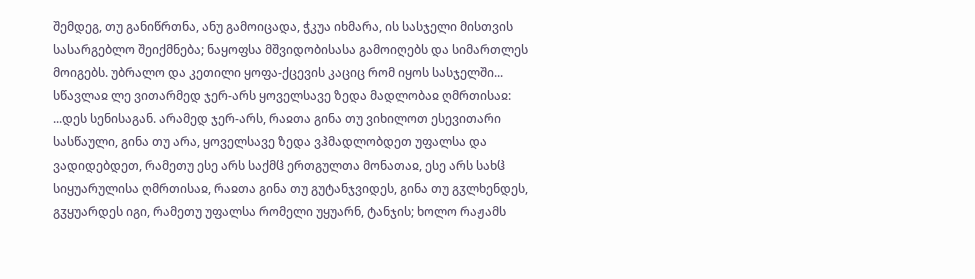შემდეგ, თუ განიწრთნა, ანუ გამოიცადა, ჭკუა იხმარა, ის სასჯელი მისთვის სასარგებლო შეიქმნება; ნაყოფსა მშვიდობისასა გამოიღებს და სიმართლეს მოიგებს. უბრალო და კეთილი ყოფა-ქცევის კაციც რომ იყოს სასჯელში...
სწავლაჲ ლე ვითარმედ ჯერ-არს ყოველსავე ზედა მადლობაჲ ღმრთისაჲ:
...დეს სენისაგან. არამედ ჯერ-არს, რაჲთა გინა თუ ვიხილოთ ესევითარი სასწაული, გინა თუ არა, ყოველსავე ზედა ვჰმადლობდეთ უფალსა და ვადიდებდეთ, რამეთუ ესე არს საქმჱ ერთგულთა მონათაჲ, ესე არს სახჱ სიყუარულისა ღმრთისაჲ, რაჲთა გინა თუ გუტანჯვიდეს, გინა თუ გჳლხენდეს, გჳყუარდეს იგი, რამეთუ უფალსა რომელი უყუარნ, ტანჯის; ხოლო რაჟამს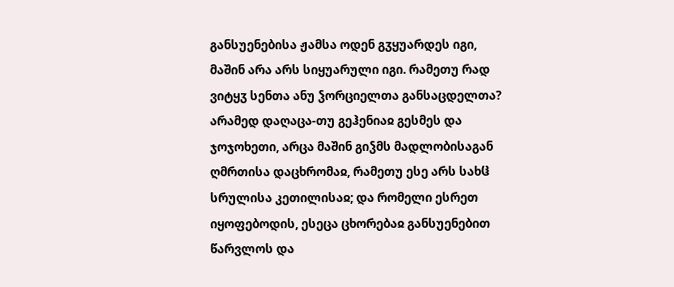განსუენებისა ჟამსა ოდენ გჳყუარდეს იგი, მაშინ არა არს სიყუარული იგი. რამეთუ რად ვიტყჳ სენთა ანუ ჴორციელთა განსაცდელთა? არამედ დაღაცა-თუ გეჰენიაჲ გესმეს და ჯოჯოხეთი, არცა მაშინ გიჴმს მადლობისაგან ღმრთისა დაცხრომაჲ, რამეთუ ესე არს სახჱ სრულისა კეთილისაჲ; და რომელი ესრეთ იყოფებოდის, ესეცა ცხორებაჲ განსუენებით წარვლოს და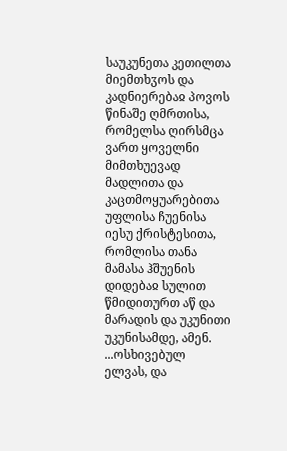საუკუნეთა კეთილთა მიემთხჳოს და კადნიერებაჲ პოვოს წინაშე ღმრთისა, რომელსა ღირსმცა ვართ ყოველნი მიმთხუევად მადლითა და კაცთმოყუარებითა უფლისა ჩუენისა იესუ ქრისტესითა, რომლისა თანა მამასა ჰშუენის დიდებაჲ სულით წმიდითურთ აწ და მარადის და უკუნითი უკუნისამდე, ამენ.
...ოსხივებულ ელვას, და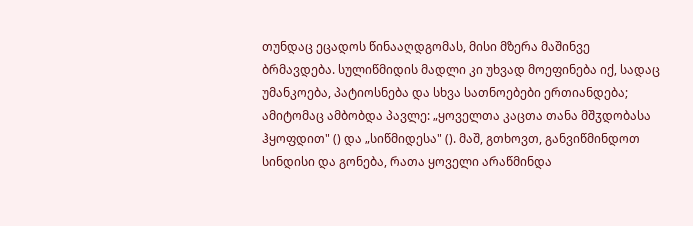თუნდაც ეცადოს წინააღდგომას, მისი მზერა მაშინვე ბრმავდება. სულიწმიდის მადლი კი უხვად მოეფინება იქ, სადაც უმანკოება, პატიოსნება და სხვა სათნოებები ერთიანდება; ამიტომაც ამბობდა პავლე: „ყოველთა კაცთა თანა მშჳდობასა ჰყოფდით" () და „სიწმიდესა" (). მაშ, გთხოვთ, განვიწმინდოთ სინდისი და გონება, რათა ყოველი არაწმინდა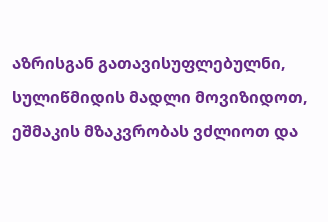აზრისგან გათავისუფლებულნი, სულიწმიდის მადლი მოვიზიდოთ, ეშმაკის მზაკვრობას ვძლიოთ და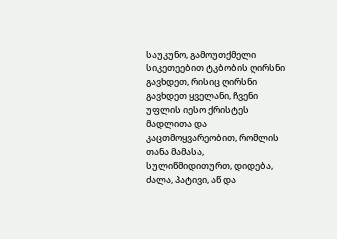საუკუნო, გამოუთქმელი სიკეთეებით ტკბობის ღირსნი გავხდეთ, რისიც ღირსნი გავხდეთ ყველანი, ჩვენი უფლის იესო ქრისტეს მადლითა და კაცთმოყვარეობით, რომლის თანა მამასა, სულიწმიდითურთ, დიდება, ძალა, პატივი, აწ და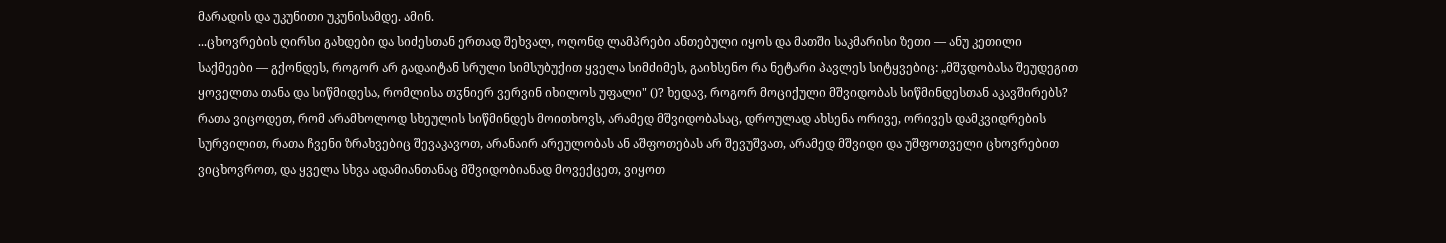მარადის და უკუნითი უკუნისამდე. ამინ.
...ცხოვრების ღირსი გახდები და სიძესთან ერთად შეხვალ, ოღონდ ლამპრები ანთებული იყოს და მათში საკმარისი ზეთი — ანუ კეთილი საქმეები — გქონდეს, როგორ არ გადაიტან სრული სიმსუბუქით ყველა სიმძიმეს, გაიხსენო რა ნეტარი პავლეს სიტყვებიც: „მშჳდობასა შეუდეგით ყოველთა თანა და სიწმიდესა, რომლისა თჳნიერ ვერვინ იხილოს უფალი" ()? ხედავ, როგორ მოციქული მშვიდობას სიწმინდესთან აკავშირებს? რათა ვიცოდეთ, რომ არამხოლოდ სხეულის სიწმინდეს მოითხოვს, არამედ მშვიდობასაც, დროულად ახსენა ორივე, ორივეს დამკვიდრების სურვილით, რათა ჩვენი ზრახვებიც შევაკავოთ, არანაირ არეულობას ან აშფოთებას არ შევუშვათ, არამედ მშვიდი და უშფოთველი ცხოვრებით ვიცხოვროთ, და ყველა სხვა ადამიანთანაც მშვიდობიანად მოვექცეთ, ვიყოთ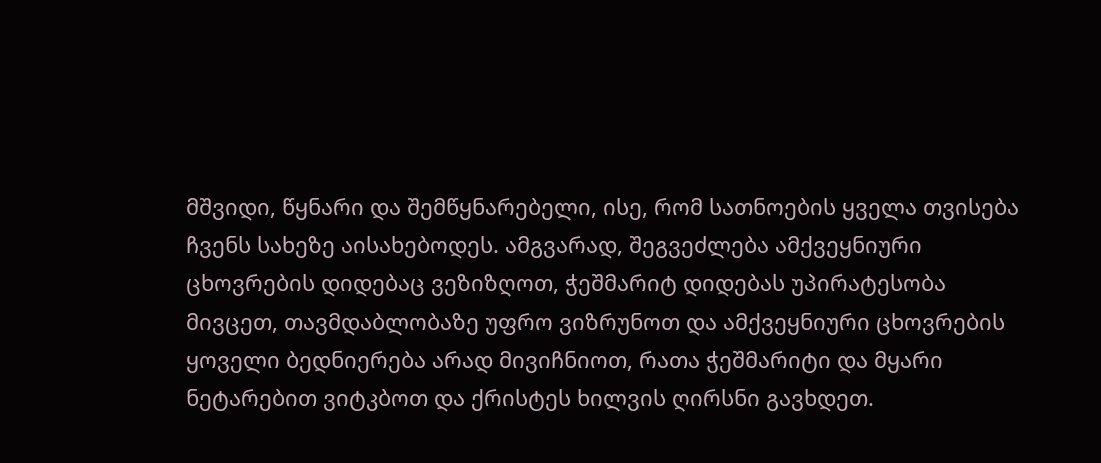მშვიდი, წყნარი და შემწყნარებელი, ისე, რომ სათნოების ყველა თვისება ჩვენს სახეზე აისახებოდეს. ამგვარად, შეგვეძლება ამქვეყნიური ცხოვრების დიდებაც ვეზიზღოთ, ჭეშმარიტ დიდებას უპირატესობა მივცეთ, თავმდაბლობაზე უფრო ვიზრუნოთ და ამქვეყნიური ცხოვრების ყოველი ბედნიერება არად მივიჩნიოთ, რათა ჭეშმარიტი და მყარი ნეტარებით ვიტკბოთ და ქრისტეს ხილვის ღირსნი გავხდეთ.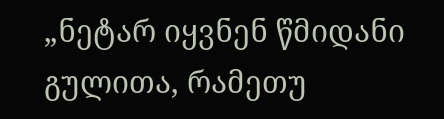„ნეტარ იყვნენ წმიდანი გულითა, რამეთუ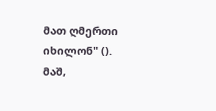მათ ღმერთი იხილონ" (). მაშ,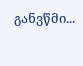განვწმი...